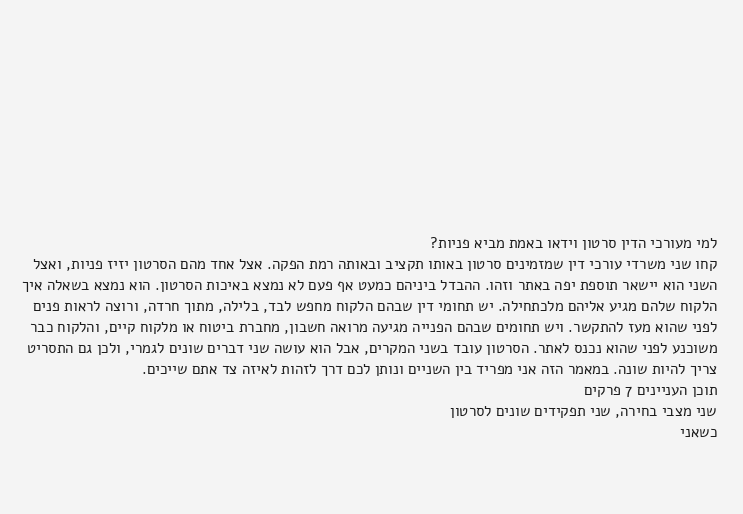למי מעורכי הדין סרטון וידאו באמת מביא פניות?
קחו שני משרדי עורכי דין שמזמינים סרטון באותו תקציב ובאותה רמת הפקה. אצל אחד מהם הסרטון יזיז פניות, ואצל השני הוא יישאר תוספת יפה באתר וזהו. ההבדל ביניהם כמעט אף פעם לא נמצא באיכות הסרטון. הוא נמצא בשאלה איך הלקוח שלהם מגיע אליהם מלכתחילה. יש תחומי דין שבהם הלקוח מחפש לבד, בלילה, מתוך חרדה, ורוצה לראות פנים לפני שהוא מעז להתקשר. ויש תחומים שבהם הפנייה מגיעה מרואה חשבון, מחברת ביטוח או מלקוח קיים, והלקוח כבר משוכנע לפני שהוא נכנס לאתר. הסרטון עובד בשני המקרים, אבל הוא עושה שני דברים שונים לגמרי, ולכן גם התסריט צריך להיות שונה. במאמר הזה אני מפריד בין השניים ונותן לכם דרך לזהות לאיזה צד אתם שייכים.
תוכן העניינים 7 פרקים
שני מצבי בחירה, שני תפקידים שונים לסרטון
כשאני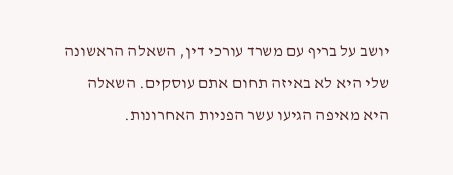יושב על בריף עם משרד עורכי דין, השאלה הראשונה שלי היא לא באיזה תחום אתם עוסקים. השאלה היא מאיפה הגיעו עשר הפניות האחרונות.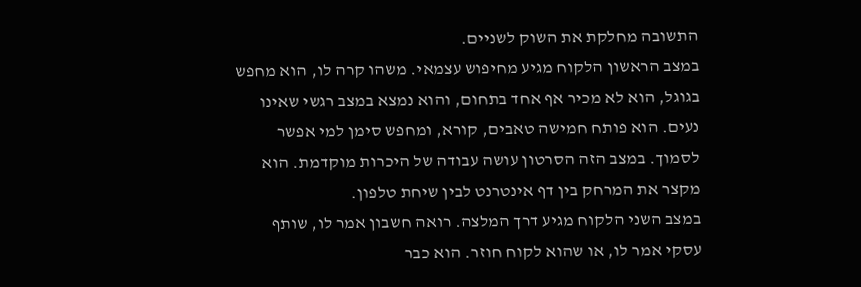התשובה מחלקת את השוק לשניים.
במצב הראשון הלקוח מגיע מחיפוש עצמאי. משהו קרה לו, הוא מחפש בגוגל, הוא לא מכיר אף אחד בתחום, והוא נמצא במצב רגשי שאינו נעים. הוא פותח חמישה טאבים, קורא, ומחפש סימן למי אפשר לסמוך. במצב הזה הסרטון עושה עבודה של היכרות מוקדמת. הוא מקצר את המרחק בין דף אינטרנט לבין שיחת טלפון.
במצב השני הלקוח מגיע דרך המלצה. רואה חשבון אמר לו, שותף עסקי אמר לו, או שהוא לקוח חוזר. הוא כבר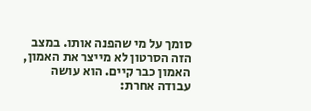סומך על מי שהפנה אותו. במצב הזה הסרטון לא מייצר את האמון, האמון כבר קיים. הוא עושה עבודה אחרת: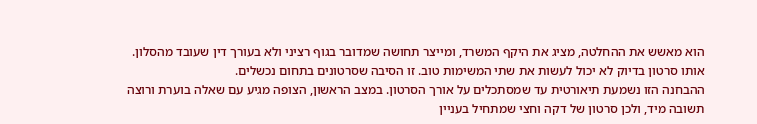הוא מאשש את ההחלטה, מציג את היקף המשרד, ומייצר תחושה שמדובר בגוף רציני ולא בעורך דין שעובד מהסלון.
אותו סרטון בדיוק לא יכול לעשות את שתי המשימות טוב. זו הסיבה שסרטונים בתחום נכשלים.
ההבחנה הזו נשמעת תיאורטית עד שמסתכלים על אורך הסרטון. במצב הראשון, הצופה מגיע עם שאלה בוערת ורוצה תשובה מיד, ולכן סרטון של דקה וחצי שמתחיל בעניין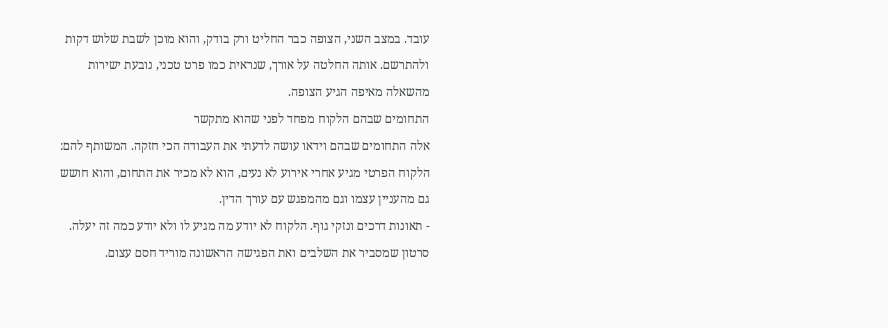עובד. במצב השני, הצופה כבר החליט ורק בודק, והוא מוכן לשבת שלוש דקות ולהתרשם. אותה החלטה על אורך, שנראית כמו פרט טכני, נובעת ישירות מהשאלה מאיפה הגיע הצופה.
התחומים שבהם הלקוח מפחד לפני שהוא מתקשר
אלה התחומים שבהם וידאו עושה לדעתי את העבודה הכי חזקה. המשותף להם: הלקוח הפרטי מגיע אחרי אירוע לא נעים, הוא לא מכיר את התחום, והוא חושש גם מהעניין עצמו וגם מהמפגש עם עורך הדין.
- תאונות דרכים ונזקי גוף. הלקוח לא יודע מה מגיע לו ולא יודע כמה זה יעלה. סרטון שמסביר את השלבים ואת הפגישה הראשונה מוריד חסם עצום.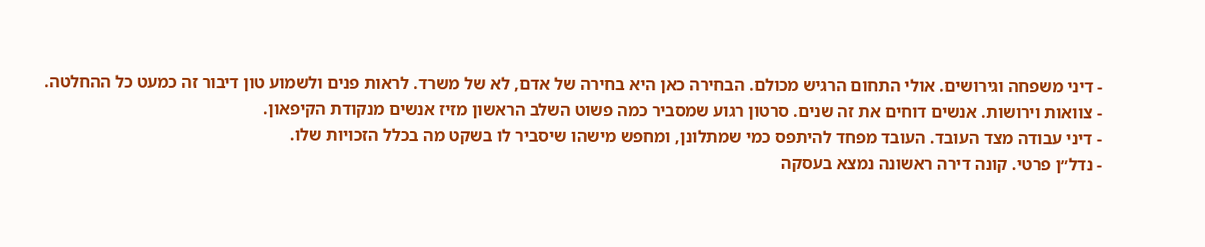- דיני משפחה וגירושים. אולי התחום הרגיש מכולם. הבחירה כאן היא בחירה של אדם, לא של משרד. לראות פנים ולשמוע טון דיבור זה כמעט כל ההחלטה.
- צוואות וירושות. אנשים דוחים את זה שנים. סרטון רגוע שמסביר כמה פשוט השלב הראשון מזיז אנשים מנקודת הקיפאון.
- דיני עבודה מצד העובד. העובד מפחד להיתפס כמי שמתלונן, ומחפש מישהו שיסביר לו בשקט מה בכלל הזכויות שלו.
- נדל״ן פרטי. קונה דירה ראשונה נמצא בעסקה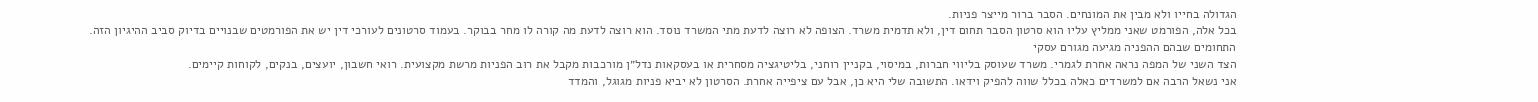הגדולה בחייו ולא מבין את המונחים. הסבר ברור מייצר פניות.
בכל אלה, הפורמט שאני ממליץ עליו הוא סרטון הסבר תחום דין, ולא תדמית משרד. הצופה לא רוצה לדעת מתי המשרד נוסד. הוא רוצה לדעת מה קורה לו מחר בבוקר. בעמוד סרטונים לעורכי דין יש את הפורמטים שבנויים בדיוק סביב ההיגיון הזה.
התחומים שבהם ההפניה מגיעה מגורם עסקי
הצד השני של המפה נראה אחרת לגמרי. משרד שעוסק בליווי חברות, במיסוי, בקניין רוחני, בליטיגציה מסחרית או בעסקאות נדל״ן מורכבות מקבל את רוב הפניות מרשת מקצועית. רואי חשבון, יועצים, בנקים, לקוחות קיימים.
אני נשאל הרבה אם למשרדים כאלה בכלל שווה להפיק וידאו. התשובה שלי היא כן, אבל עם ציפייה אחרת. הסרטון לא יביא פניות מגוגל, והמדד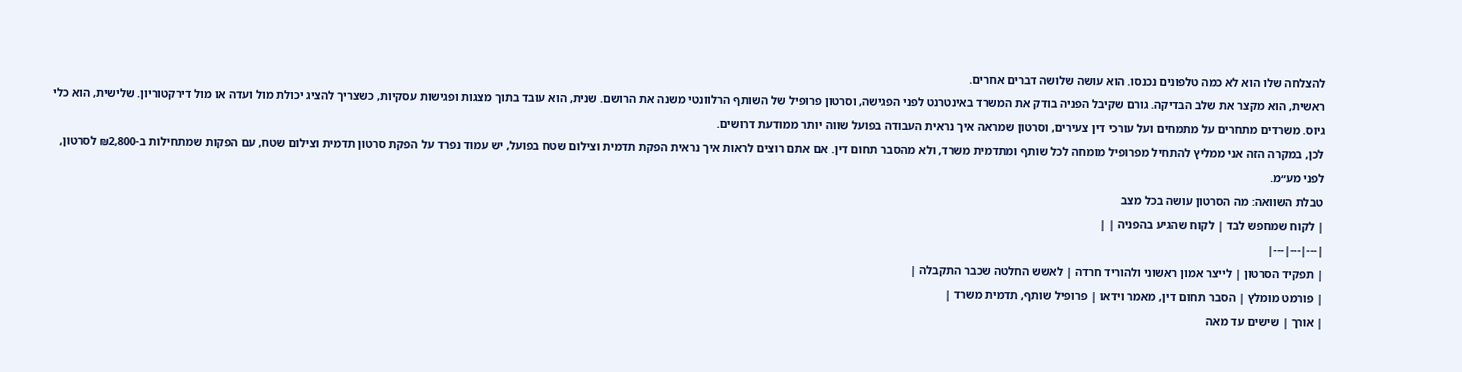להצלחה שלו הוא לא כמה טלפונים נכנסו. הוא עושה שלושה דברים אחרים.
ראשית, הוא מקצר את שלב הבדיקה. גורם שקיבל הפניה בודק את המשרד באינטרנט לפני הפגישה, וסרטון פרופיל של השותף הרלוונטי משנה את הרושם. שנית, הוא עובד בתוך מצגות ופגישות עסקיות, כשצריך להציג יכולת מול ועדה או מול דירקטוריון. שלישית, הוא כלי גיוס. משרדים מתחרים על מתמחים ועל עורכי דין צעירים, וסרטון שמראה איך נראית העבודה בפועל שווה יותר ממודעת דרושים.
לכן, במקרה הזה אני ממליץ להתחיל מפרופיל מומחה לכל שותף ומתדמית משרד, ולא מהסבר תחום דין. אם אתם רוצים לראות איך נראית הפקת תדמית וצילום שטח בפועל, יש עמוד נפרד על הפקת סרטון תדמית וצילום שטח, עם הפקות שמתחילות ב-₪2,800 לסרטון, לפני מע״מ.
טבלת השוואה: מה הסרטון עושה בכל מצב
| לקוח שמחפש לבד | לקוח שהגיע בהפניה | |
|---|---|---|
| תפקיד הסרטון | לייצר אמון ראשוני ולהוריד חרדה | לאשש החלטה שכבר התקבלה |
| פורמט מומלץ | הסבר תחום דין, מאמר וידאו | פרופיל שותף, תדמית משרד |
| אורך | שישים עד מאה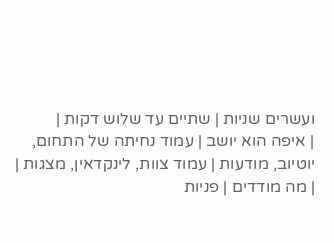ועשרים שניות | שתיים עד שלוש דקות |
| איפה הוא יושב | עמוד נחיתה של התחום, יוטיוב, מודעות | עמוד צוות, לינקדאין, מצגות |
| מה מודדים | פניות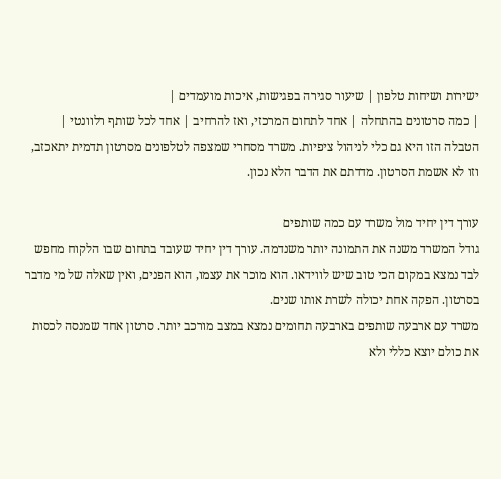ישירות ושיחות טלפון | שיעור סגירה בפגישות, איכות מועמדים |
| כמה סרטונים בהתחלה | אחד לתחום המרכזי, ואז להרחיב | אחד לכל שותף רלוונטי |
הטבלה הזו היא גם כלי לניהול ציפיות. משרד מסחרי שמצפה לטלפונים מסרטון תדמית יתאכזב, וזו לא אשמת הסרטון. מדדתם את הדבר הלא נכון.

עורך דין יחיד מול משרד עם כמה שותפים
גודל המשרד משנה את התמונה יותר משנדמה. עורך דין יחיד שעובד בתחום שבו הלקוח מחפש לבד נמצא במקום הכי טוב שיש לווידאו. הוא מוכר את עצמו, הוא הפנים, ואין שאלה של מי מדבר בסרטון. הפקה אחת יכולה לשרת אותו שנים.
משרד עם ארבעה שותפים בארבעה תחומים נמצא במצב מורכב יותר. סרטון אחד שמנסה לכסות את כולם יוצא כללי ולא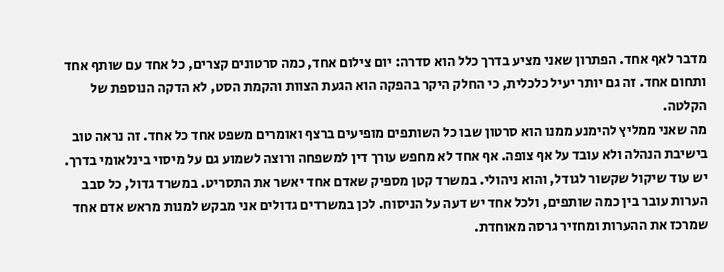מדבר לאף אחד. הפתרון שאני מציע בדרך כלל הוא סדרה: יום צילום אחד, כמה סרטונים קצרים, כל אחד עם שותף אחד ותחום אחד. זה גם יותר יעיל כלכלית, כי החלק היקר בהפקה הוא הגעת הצוות והקמת הסט, לא הדקה הנוספת של הקלטה.
מה שאני ממליץ להימנע ממנו הוא סרטון שבו כל השותפים מופיעים ברצף ואומרים משפט אחד כל אחד. זה נראה טוב בישיבת הנהלה ולא עובד על אף צופה. אף אחד לא מחפש עורך דין למשפחה ורוצה לשמוע גם על מיסוי בינלאומי בדרך.
יש עוד שיקול שקשור לגודל, והוא ניהולי. במשרד קטן מספיק שאדם אחד יאשר את התסריט. במשרד גדול, כל סבב הערות עובר בין כמה שותפים, ולכל אחד יש דעה על הניסוח. לכן במשרדים גדולים אני מבקש למנות מראש אדם אחד שמרכז את ההערות ומחזיר גרסה מאוחדת.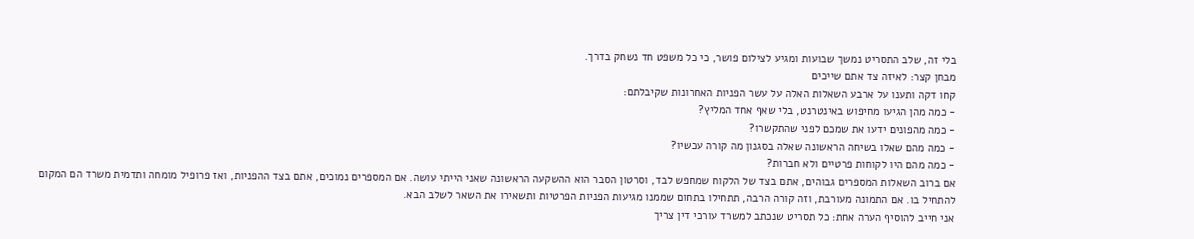בלי זה, שלב התסריט נמשך שבועות ומגיע לצילום פושר, כי כל משפט חד נשחק בדרך.
מבחן קצר: לאיזה צד אתם שייכים
קחו דקה ותענו על ארבע השאלות האלה על עשר הפניות האחרונות שקיבלתם:
- כמה מהן הגיעו מחיפוש באינטרנט, בלי שאף אחד המליץ?
- כמה מהפונים ידעו את שמכם לפני שהתקשרו?
- כמה מהם שאלו בשיחה הראשונה שאלה בסגנון מה קורה עכשיו?
- כמה מהם היו לקוחות פרטיים ולא חברות?
אם ברוב השאלות המספרים גבוהים, אתם בצד של הלקוח שמחפש לבד, וסרטון הסבר הוא ההשקעה הראשונה שאני הייתי עושה. אם המספרים נמוכים, אתם בצד ההפניות, ואז פרופיל מומחה ותדמית משרד הם המקום להתחיל בו. אם התמונה מעורבת, וזה קורה הרבה, תתחילו בתחום שממנו מגיעות הפניות הפרטיות ותשאירו את השאר לשלב הבא.
אני חייב להוסיף הערה אחת: כל תסריט שנכתב למשרד עורכי דין צריך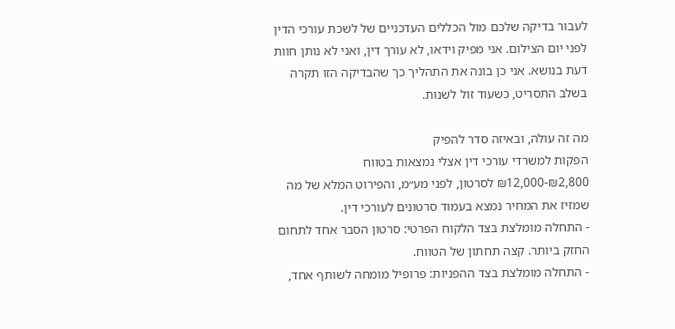לעבור בדיקה שלכם מול הכללים העדכניים של לשכת עורכי הדין לפני יום הצילום. אני מפיק וידאו, לא עורך דין, ואני לא נותן חוות דעת בנושא. אני כן בונה את התהליך כך שהבדיקה הזו תקרה בשלב התסריט, כשעוד זול לשנות.

מה זה עולה, ובאיזה סדר להפיק
הפקות למשרדי עורכי דין אצלי נמצאות בטווח ₪2,800-₪12,000 לסרטון, לפני מע״מ, והפירוט המלא של מה שמזיז את המחיר נמצא בעמוד סרטונים לעורכי דין.
- התחלה מומלצת בצד הלקוח הפרטי: סרטון הסבר אחד לתחום החזק ביותר. קצה תחתון של הטווח.
- התחלה מומלצת בצד ההפניות: פרופיל מומחה לשותף אחד,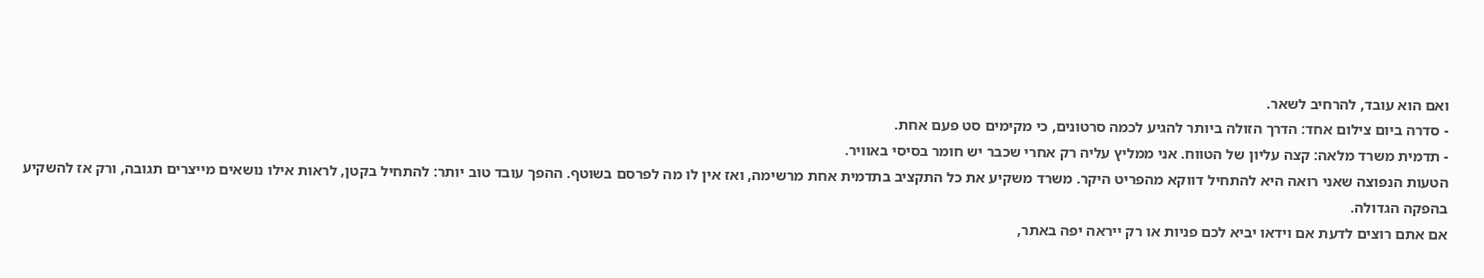ואם הוא עובד, להרחיב לשאר.
- סדרה ביום צילום אחד: הדרך הזולה ביותר להגיע לכמה סרטונים, כי מקימים סט פעם אחת.
- תדמית משרד מלאה: קצה עליון של הטווח. אני ממליץ עליה רק אחרי שכבר יש חומר בסיסי באוויר.
הטעות הנפוצה שאני רואה היא להתחיל דווקא מהפריט היקר. משרד משקיע את כל התקציב בתדמית אחת מרשימה, ואז אין לו מה לפרסם בשוטף. ההפך עובד טוב יותר: להתחיל בקטן, לראות אילו נושאים מייצרים תגובה, ורק אז להשקיע בהפקה הגדולה.
אם אתם רוצים לדעת אם וידאו יביא לכם פניות או רק ייראה יפה באתר,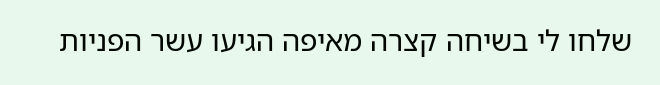שלחו לי בשיחה קצרה מאיפה הגיעו עשר הפניות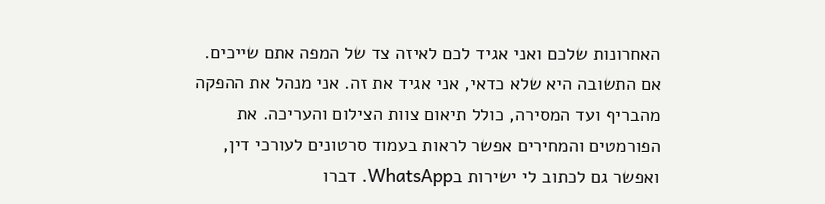האחרונות שלכם ואני אגיד לכם לאיזה צד של המפה אתם שייכים. אם התשובה היא שלא כדאי, אני אגיד את זה. אני מנהל את ההפקה מהבריף ועד המסירה, כולל תיאום צוות הצילום והעריכה. את הפורמטים והמחירים אפשר לראות בעמוד סרטונים לעורכי דין, ואפשר גם לכתוב לי ישירות בWhatsApp. דברו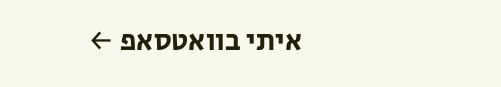איתי בוואטסאפ ←